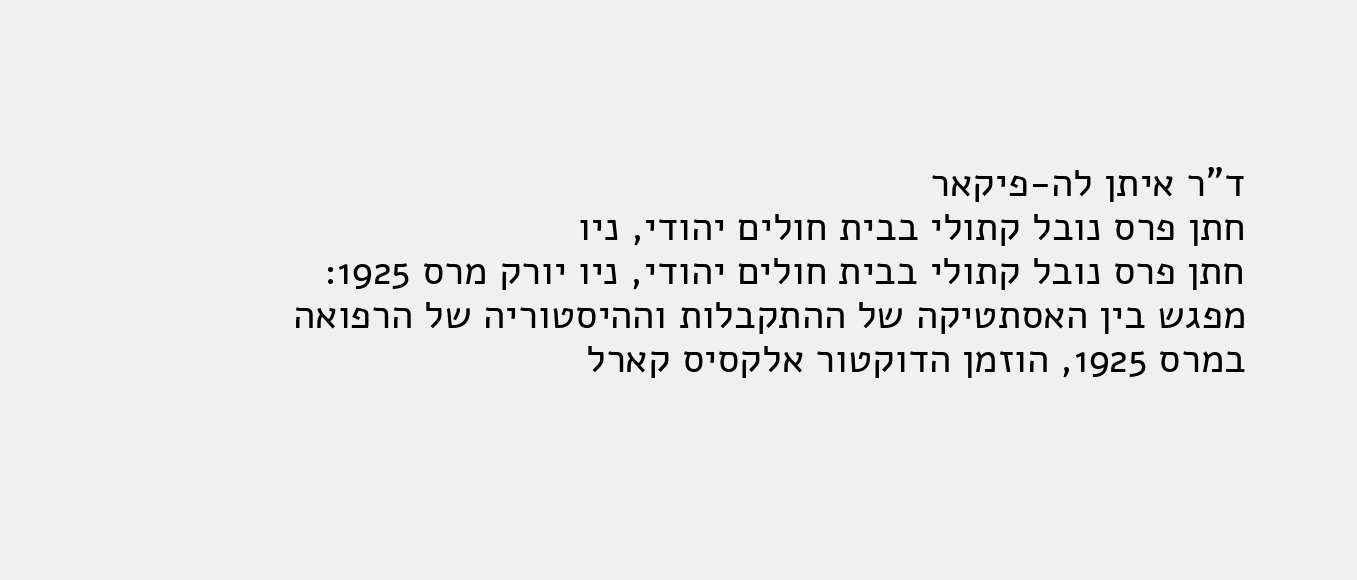ד"ר איתן לה-פיקאר
חתן פרס נובל קתולי בבית חולים יהודי, ניו
חתן פרס נובל קתולי בבית חולים יהודי, ניו יורק מרס 1925:
מפגש בין האסתטיקה של ההתקבלות וההיסטוריה של הרפואה
במרס 1925, הוזמן הדוקטור אלקסיס קארל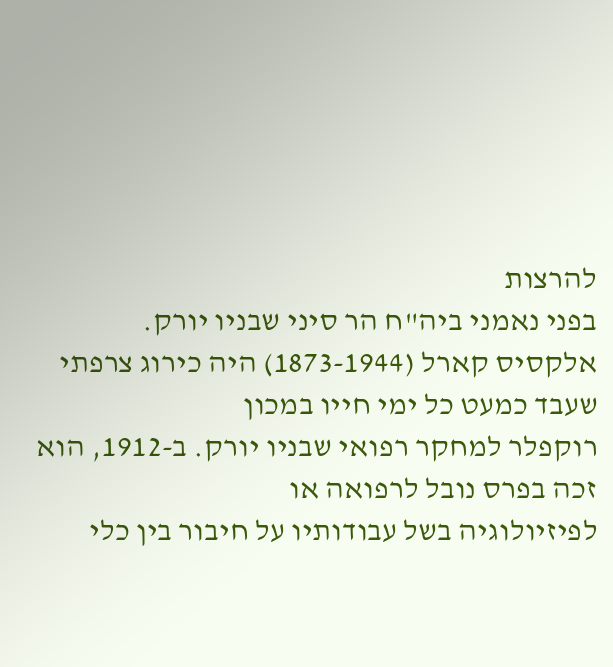להרצות
בפני נאמני ביה"ח הר סיני שבניו יורק.
אלקסיס קארל (1873-1944) היה כירוג צרפתי שעבד כמעט כל ימי חייו במכון
רוקפלר למחקר רפואי שבניו יורק. ב-1912, הוא זכה בפרס נובל לרפואה או
לפיזיולוגיה בשל עבודותיו על חיבור בין כלי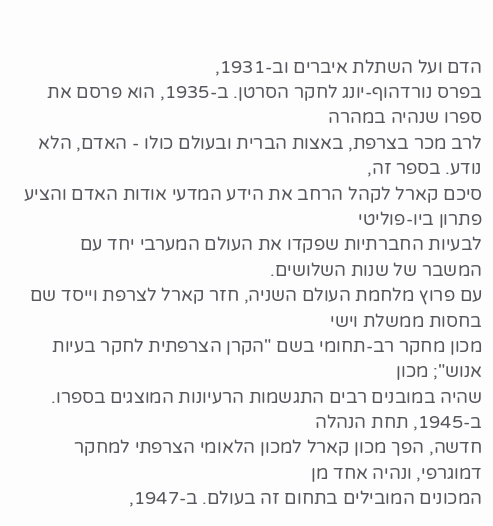הדם ועל השתלת איברים וב-1931,
בפרס נורדהוף-יונג לחקר הסרטן. ב-1935, הוא פרסם את ספרו שנהיה במהרה
לרב מכר בצרפת, באצות הברית ובעולם כולו - האדם, הלא נודע. בספר זה,
סיכם קארל לקהל הרחב את הידע המדעי אודות האדם והציע פתרון ביו-פוליטי
לבעיות החברתיות שפקדו את העולם המערבי יחד עם המשבר של שנות השלושים.
עם פרוץ מלחמת העולם השניה, חזר קארל לצרפת וייסד שם בחסות ממשלת וישי
מכון מחקר רב-תחומי בשם "הקרן הצרפתית לחקר בעיות אנוש"; מכון
שהיה במובנים רבים התגשמות הרעיונות המוצגים בספרו. ב-1945, תחת הנהלה
חדשה, הפך מכון קארל למכון הלאומי הצרפתי למחקר דמוגרפי, ונהיה אחד מן
המכונים המובילים בתחום זה בעולם. ב-1947,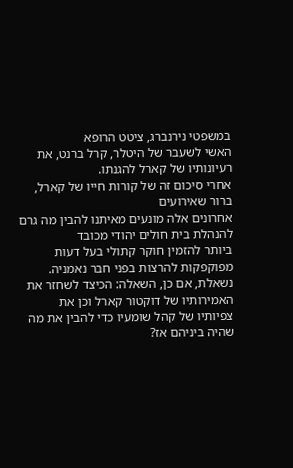במשפטי נירנברג, ציטט הרופא
האשי לשעבר של היטלר, קרל ברנט, את רעיונותיו של קארל להגנתו.
אחרי סיכום זה של קורות חייו של קארל, ברור שאירועים
אחרונים אלה מונעים מאיתנו להבין מה גרם להנהלת בית חולים יהודי מכובד
ביותר להזמין חוקר קתולי בעל דעות מפוקפקות להרצות בפני חבר נאמניה.
נשאלת, אם כן, השאלה: הכיצד לשחזר את האמירותיו של דוקטור קארל וכן את
צפיותיו של קהל שומעיו כדי להבין את מה שהיה ביניהם אז?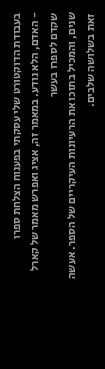בעבודת הדוקטורט שלי עסקתי בפענוח הצלחת ספרו
- האדם, הלא נודע. במאמר זה, אציג ואפרש מאמר של קארל שקדם לספרו בעשר
שנים, והמכיל בתוכו את הרעיונות העיקריים של הספר. אעשה זאת בשלושה שלבים.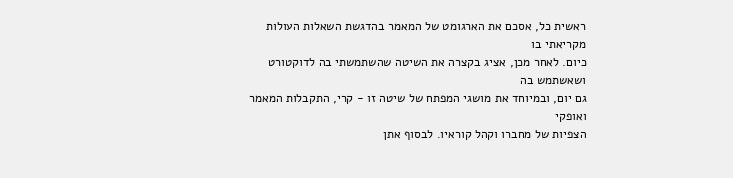ראשית כל, אסכם את הארגומט של המאמר בהדגשת השאלות העולות מקריאתי בו
כיום. לאחר מכן, אציג בקצרה את השיטה שהשתמשתי בה לדוקטורט ושאשתמש בה
גם יום, ובמיוחד את מושגי המפתח של שיטה זו - קרי, התקבלות המאמר ואופקי
הצפיות של מחברו וקהל קוראיו. לבסוף אתן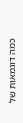כמה דוגמאות של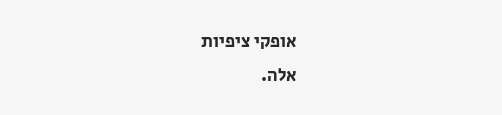אופקי ציפיות
אלה.